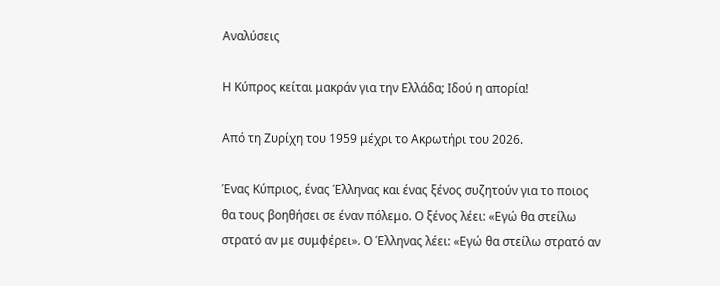Αναλύσεις

Η Κύπρος κείται μακράν για την Ελλάδα; Ιδού η απορία!

Από τη Ζυρίχη του 1959 μέχρι το Ακρωτήρι του 2026.

Ένας Κύπριος, ένας Έλληνας και ένας ξένος συζητούν για το ποιος θα τους βοηθήσει σε έναν πόλεμο. Ο ξένος λέει: «Εγώ θα στείλω στρατό αν με συμφέρει». Ο Έλληνας λέει: «Εγώ θα στείλω στρατό αν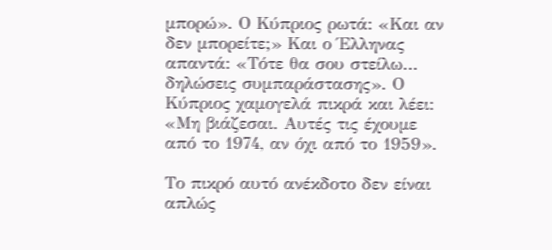μπορώ». Ο Κύπριος ρωτά: «Και αν δεν μπορείτε;» Και ο Έλληνας απαντά: «Τότε θα σου στείλω… δηλώσεις συμπαράστασης». Ο Κύπριος χαμογελά πικρά και λέει: «Μη βιάζεσαι. Αυτές τις έχουμε από το 1974, αν όχι από το 1959».

Το πικρό αυτό ανέκδοτο δεν είναι απλώς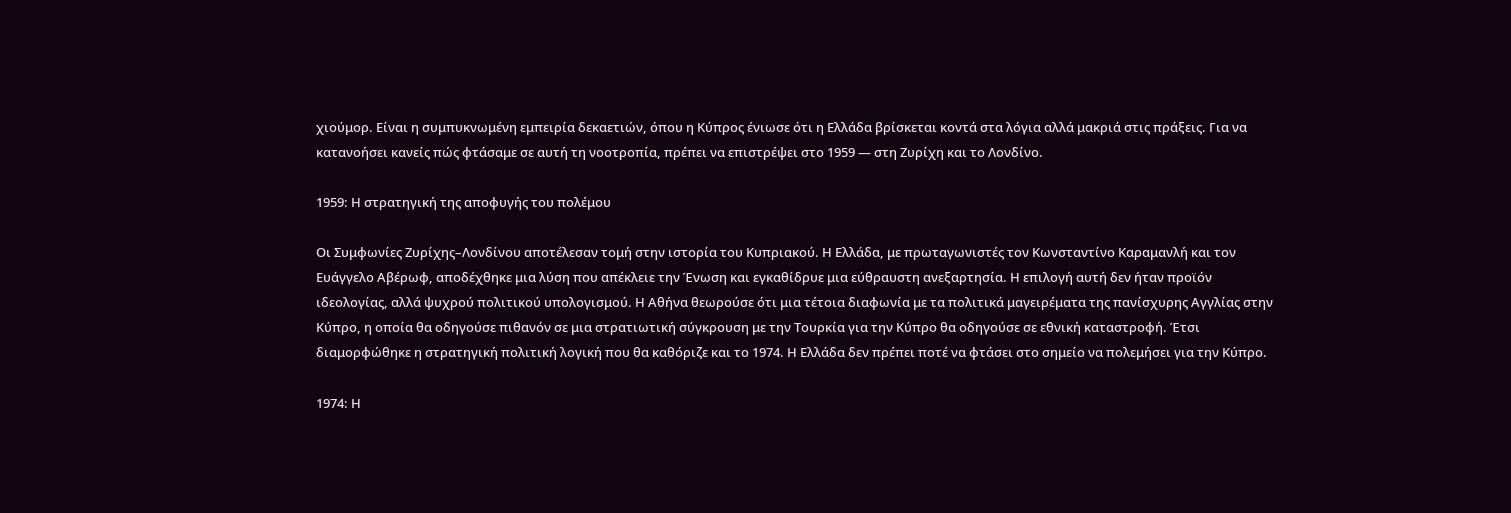χιούμορ. Είναι η συμπυκνωμένη εμπειρία δεκαετιών, όπου η Κύπρος ένιωσε ότι η Ελλάδα βρίσκεται κοντά στα λόγια αλλά μακριά στις πράξεις. Για να κατανοήσει κανείς πώς φτάσαμε σε αυτή τη νοοτροπία, πρέπει να επιστρέψει στο 1959 — στη Ζυρίχη και το Λονδίνο.

1959: Η στρατηγική της αποφυγής του πολέμου

Οι Συμφωνίες Ζυρίχης–Λονδίνου αποτέλεσαν τομή στην ιστορία του Κυπριακού. Η Ελλάδα, με πρωταγωνιστές τον Κωνσταντίνο Καραμανλή και τον Ευάγγελο Αβέρωφ, αποδέχθηκε μια λύση που απέκλειε την Ένωση και εγκαθίδρυε μια εύθραυστη ανεξαρτησία. Η επιλογή αυτή δεν ήταν προϊόν ιδεολογίας, αλλά ψυχρού πολιτικού υπολογισμού. Η Αθήνα θεωρούσε ότι μια τέτοια διαφωνία με τα πολιτικά μαγειρέματα της πανίσχυρης Αγγλίας στην Κύπρο, η οποία θα οδηγούσε πιθανόν σε μια στρατιωτική σύγκρουση με την Τουρκία για την Κύπρο θα οδηγούσε σε εθνική καταστροφή. Έτσι διαμορφώθηκε η στρατηγική πολιτική λογική που θα καθόριζε και το 1974. Η Ελλάδα δεν πρέπει ποτέ να φτάσει στο σημείο να πολεμήσει για την Κύπρο.

1974: Η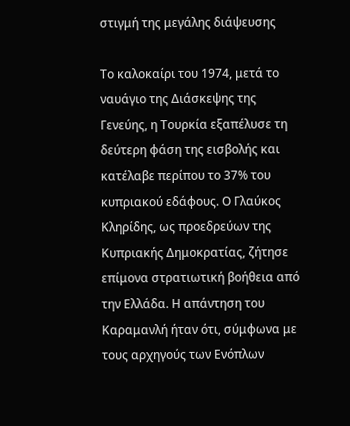στιγμή της μεγάλης διάψευσης

Το καλοκαίρι του 1974, μετά το ναυάγιο της Διάσκεψης της Γενεύης, η Τουρκία εξαπέλυσε τη δεύτερη φάση της εισβολής και κατέλαβε περίπου το 37% του κυπριακού εδάφους. Ο Γλαύκος Κληρίδης, ως προεδρεύων της Κυπριακής Δημοκρατίας, ζήτησε επίμονα στρατιωτική βοήθεια από την Ελλάδα. Η απάντηση του Καραμανλή ήταν ότι, σύμφωνα με τους αρχηγούς των Ενόπλων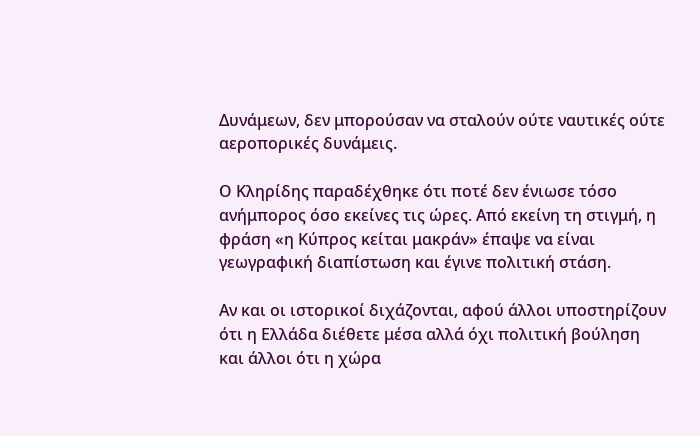Δυνάμεων, δεν μπορούσαν να σταλούν ούτε ναυτικές ούτε αεροπορικές δυνάμεις.

Ο Κληρίδης παραδέχθηκε ότι ποτέ δεν ένιωσε τόσο ανήμπορος όσο εκείνες τις ώρες. Από εκείνη τη στιγμή, η φράση «η Κύπρος κείται μακράν» έπαψε να είναι γεωγραφική διαπίστωση και έγινε πολιτική στάση.

Αν και οι ιστορικοί διχάζονται, αφού άλλοι υποστηρίζουν ότι η Ελλάδα διέθετε μέσα αλλά όχι πολιτική βούληση και άλλοι ότι η χώρα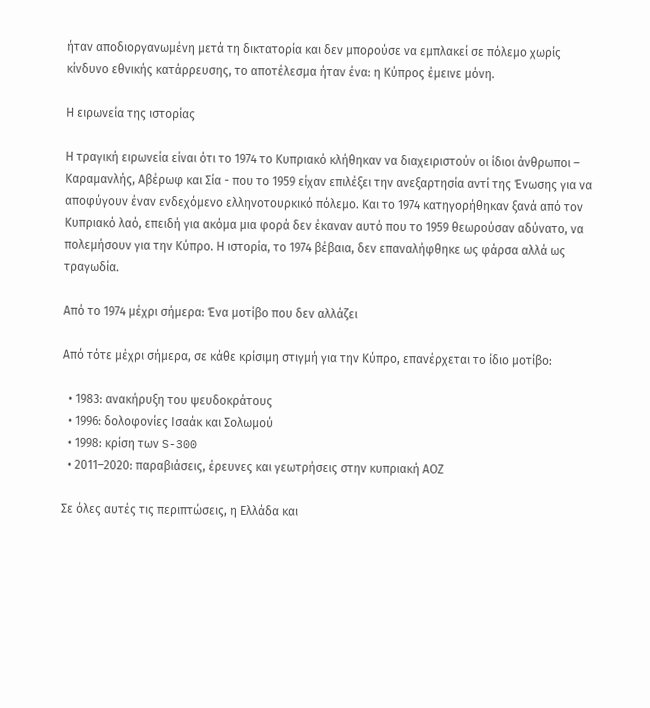ήταν αποδιοργανωμένη μετά τη δικτατορία και δεν μπορούσε να εμπλακεί σε πόλεμο χωρίς κίνδυνο εθνικής κατάρρευσης, το αποτέλεσμα ήταν ένα: η Κύπρος έμεινε μόνη.

Η ειρωνεία της ιστορίας

Η τραγική ειρωνεία είναι ότι το 1974 το Κυπριακό κλήθηκαν να διαχειριστούν οι ίδιοι άνθρωποι – Καραμανλής, Αβέρωφ και Σία - που το 1959 είχαν επιλέξει την ανεξαρτησία αντί της Ένωσης για να αποφύγουν έναν ενδεχόμενο ελληνοτουρκικό πόλεμο. Και το 1974 κατηγορήθηκαν ξανά από τον Κυπριακό λαό, επειδή για ακόμα μια φορά δεν έκαναν αυτό που το 1959 θεωρούσαν αδύνατο, να πολεμήσουν για την Κύπρο. Η ιστορία, το 1974 βέβαια, δεν επαναλήφθηκε ως φάρσα αλλά ως τραγωδία.

Από το 1974 μέχρι σήμερα: Ένα μοτίβο που δεν αλλάζει

Από τότε μέχρι σήμερα, σε κάθε κρίσιμη στιγμή για την Κύπρο, επανέρχεται το ίδιο μοτίβο:

  • 1983: ανακήρυξη του ψευδοκράτους
  • 1996: δολοφονίες Ισαάκ και Σολωμού
  • 1998: κρίση των S-300
  • 2011–2020: παραβιάσεις, έρευνες και γεωτρήσεις στην κυπριακή ΑΟΖ

Σε όλες αυτές τις περιπτώσεις, η Ελλάδα και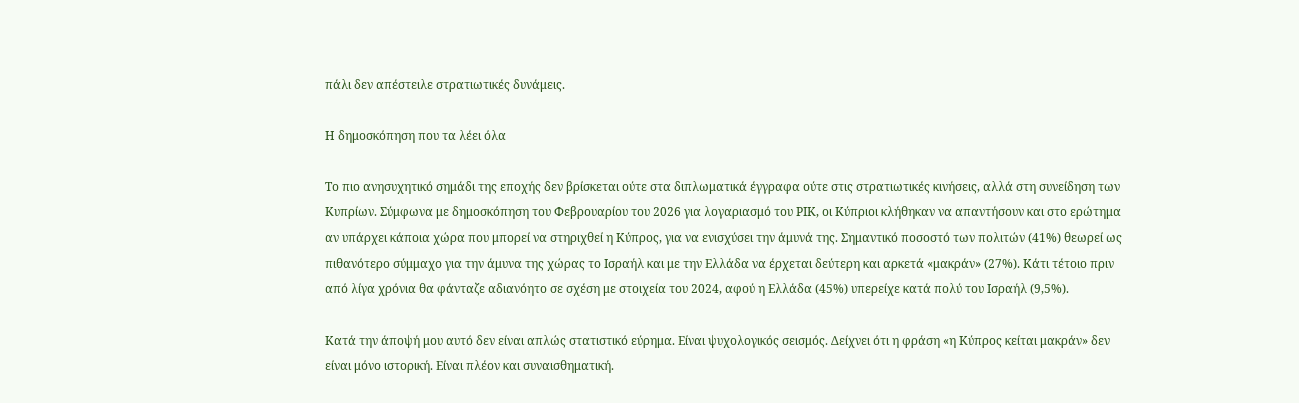πάλι δεν απέστειλε στρατιωτικές δυνάμεις.

Η δημοσκόπηση που τα λέει όλα

Το πιο ανησυχητικό σημάδι της εποχής δεν βρίσκεται ούτε στα διπλωματικά έγγραφα ούτε στις στρατιωτικές κινήσεις, αλλά στη συνείδηση των Κυπρίων. Σύμφωνα με δημοσκόπηση του Φεβρουαρίου του 2026 για λογαριασμό του ΡΙΚ, οι Κύπριοι κλήθηκαν να απαντήσουν και στο ερώτημα αν υπάρχει κάποια χώρα που μπορεί να στηριχθεί η Κύπρος, για να ενισχύσει την άμυνά της. Σημαντικό ποσοστό των πολιτών (41%) θεωρεί ως πιθανότερο σύμμαχο για την άμυνα της χώρας το Ισραήλ και με την Ελλάδα να έρχεται δεύτερη και αρκετά «μακράν» (27%). Κάτι τέτοιο πριν από λίγα χρόνια θα φάνταζε αδιανόητο σε σχέση με στοιχεία του 2024, αφού η Ελλάδα (45%) υπερείχε κατά πολύ του Ισραήλ (9,5%).

Κατά την άποψή μου αυτό δεν είναι απλώς στατιστικό εύρημα. Είναι ψυχολογικός σεισμός. Δείχνει ότι η φράση «η Κύπρος κείται μακράν» δεν είναι μόνο ιστορική. Είναι πλέον και συναισθηματική.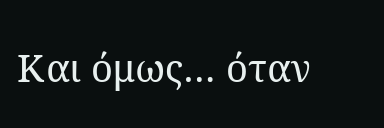Και όμως… όταν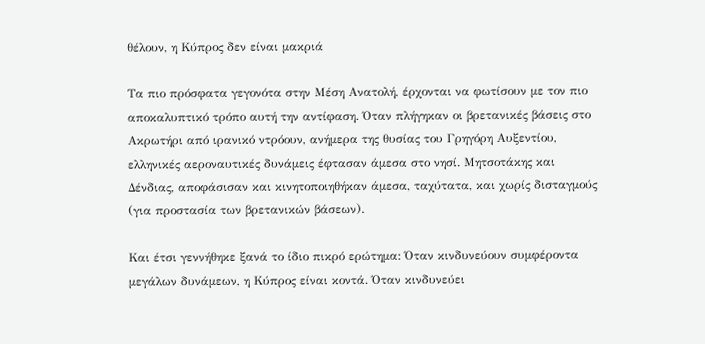θέλουν, η Κύπρος δεν είναι μακριά

Τα πιο πρόσφατα γεγονότα στην Μέση Ανατολή, έρχονται να φωτίσουν με τον πιο αποκαλυπτικό τρόπο αυτή την αντίφαση. Όταν πλήγηκαν οι βρετανικές βάσεις στο Ακρωτήρι από ιρανικό ντρόουν, ανήμερα της θυσίας του Γρηγόρη Αυξεντίου, ελληνικές αεροναυτικές δυνάμεις έφτασαν άμεσα στο νησί. Μητσοτάκης και Δένδιας, αποφάσισαν και κινητοποιηθήκαν άμεσα, ταχύτατα, και χωρίς δισταγμούς (για προστασία των βρετανικών βάσεων).

Και έτσι γεννήθηκε ξανά το ίδιο πικρό ερώτημα: Όταν κινδυνεύουν συμφέροντα μεγάλων δυνάμεων, η Κύπρος είναι κοντά. Όταν κινδυνεύει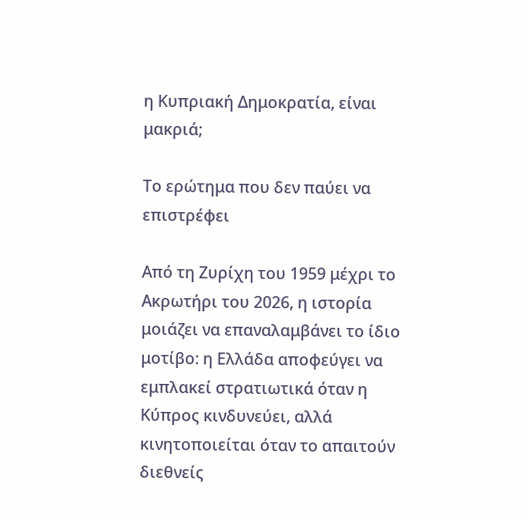η Κυπριακή Δημοκρατία, είναι μακριά;

Το ερώτημα που δεν παύει να επιστρέφει

Από τη Ζυρίχη του 1959 μέχρι το Ακρωτήρι του 2026, η ιστορία μοιάζει να επαναλαμβάνει το ίδιο μοτίβο: η Ελλάδα αποφεύγει να εμπλακεί στρατιωτικά όταν η Κύπρος κινδυνεύει, αλλά κινητοποιείται όταν το απαιτούν διεθνείς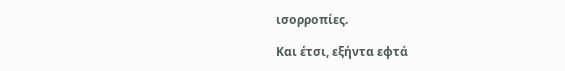ισορροπίες.

Και έτσι, εξήντα εφτά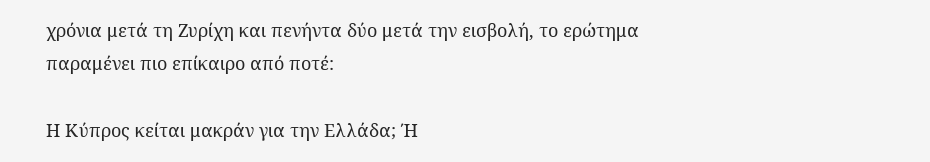χρόνια μετά τη Ζυρίχη και πενήντα δύο μετά την εισβολή, το ερώτημα παραμένει πιο επίκαιρο από ποτέ:

Η Κύπρος κείται μακράν για την Ελλάδα; Ή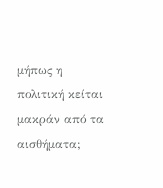μήπως η πολιτική κείται μακράν από τα αισθήματα;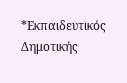*Εκπαιδευτικός Δημοτικής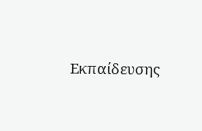Εκπαίδευσης